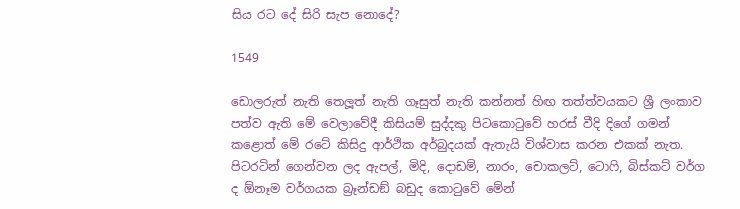සිය රට දේ සිරි සැප නොදේ?

1549

ඩොලරුත් නැති තෙලූත් නැති ගෑසුත් නැති කන්නත් හිඟ තත්ත්වයකට ශ්‍රී ලංකාව පත්ව ඇති මේ වෙලාවේදී කිසියම් සුද්දකු පිටකොටුවේ හරස් වීදි දිගේ ගමන් කළොත් මේ රටේ කිසිදු ආර්ථික අර්බුදයක් ඇතැයි විශ්වාස කරන එකක් නැත. පිටරටින් ගෙන්වන ලද ඇපල්, මිදි, දොඩම්, නාරං, චොකලට්, ටොෆි, බිස්කට් වර්ග ද ඕනෑම වර්ගයක බ්‍රෑන්ඩඞ් බඩුද කොටුවේ මේන්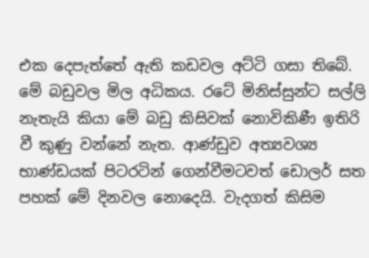එක දෙපැත්තේ ඇති කඩවල අට්ටි ගසා තිබේ. මේ බඩුවල මිල අධිකය. රටේ මිනිස්සුන්ට සල්ලි නැතැයි කියා මේ බඩු කිසිවක් නොවිකිණී ඉතිරි වී කුණු වන්නේ නැත. ආණ්ඩුව අත්‍යවශ්‍ය භාණ්ඩයක් පිටරටින් ගෙන්වීමටවත් ඩොලර් සත පහක් මේ දිනවල නොදෙයි. වැදගත් කිසිම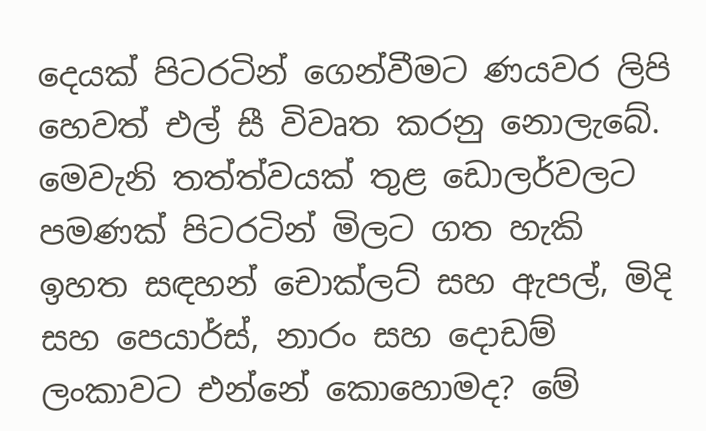දෙයක් පිටරටින් ගෙන්වීමට ණයවර ලිපි හෙවත් එල් සී විවෘත කරනු නොලැබේ. මෙවැනි තත්ත්වයක් තුළ ඩොලර්වලට පමණක් පිටරටින් මිලට ගත හැකි ඉහත සඳහන් චොක්ලට් සහ ඇපල්, මිදි සහ පෙයාර්ස්, නාරං සහ දොඩම් ලංකාවට එන්නේ කොහොමද? මේ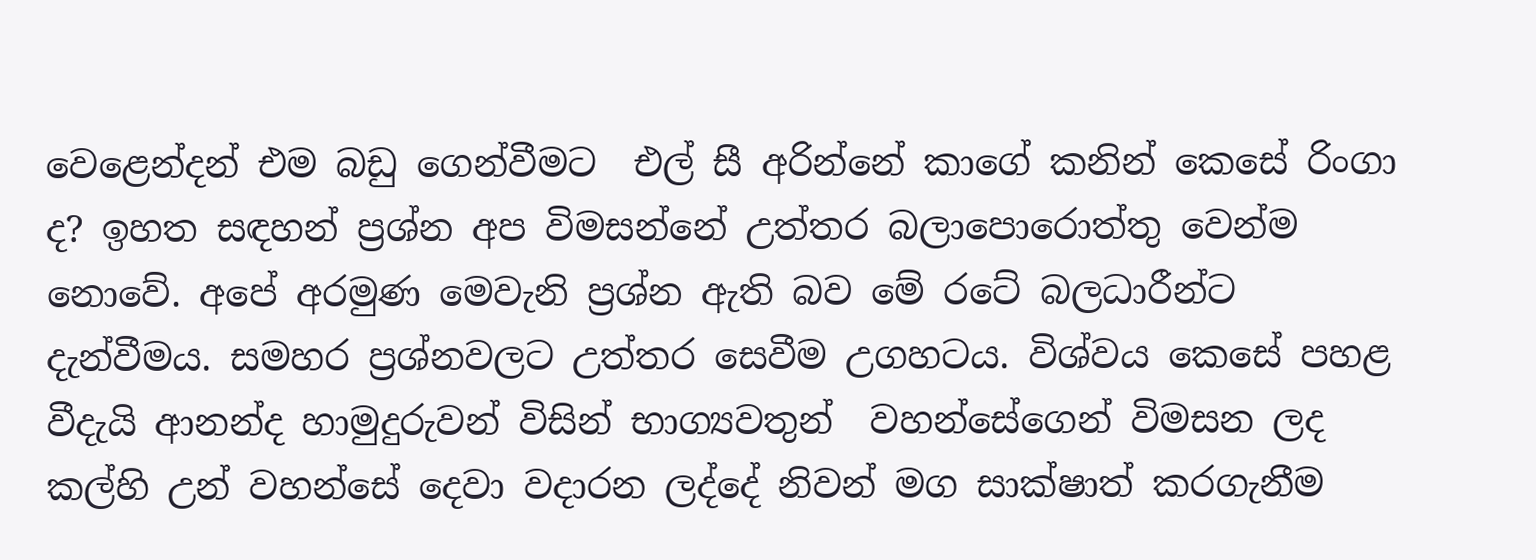වෙළෙන්දන් එම බඩු ගෙන්වීමට  එල් සී අරින්නේ කාගේ කනින් කෙසේ රිංගා ද? ඉහත සඳහන් ප්‍රශ්න අප විමසන්නේ උත්තර බලාපොරොත්තු වෙන්ම නොවේ. අපේ අරමුණ මෙවැනි ප්‍රශ්න ඇති බව මේ රටේ බලධාරීන්ට දැන්වීමය. සමහර ප්‍රශ්නවලට උත්තර සෙවීම උගහටය. විශ්වය කෙසේ පහළ වීදැයි ආනන්ද හාමුදුරුවන් විසින් භාග්‍යවතුන්  වහන්සේගෙන් විමසන ලද කල්හි උන් වහන්සේ දෙවා වදාරන ලද්දේ නිවන් මග සාක්ෂාත් කරගැනීම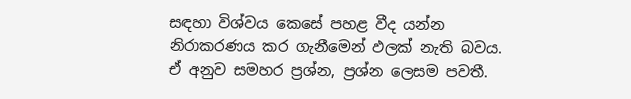සඳහා විශ්වය කෙසේ පහළ වීද යන්න නිරාකරණය කර ගැනීමෙන් ඵලක් නැති බවය. ඒ අනුව සමහර ප්‍රශ්න, ප්‍රශ්න ලෙසම පවතී.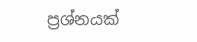ප්‍රශ්නයක්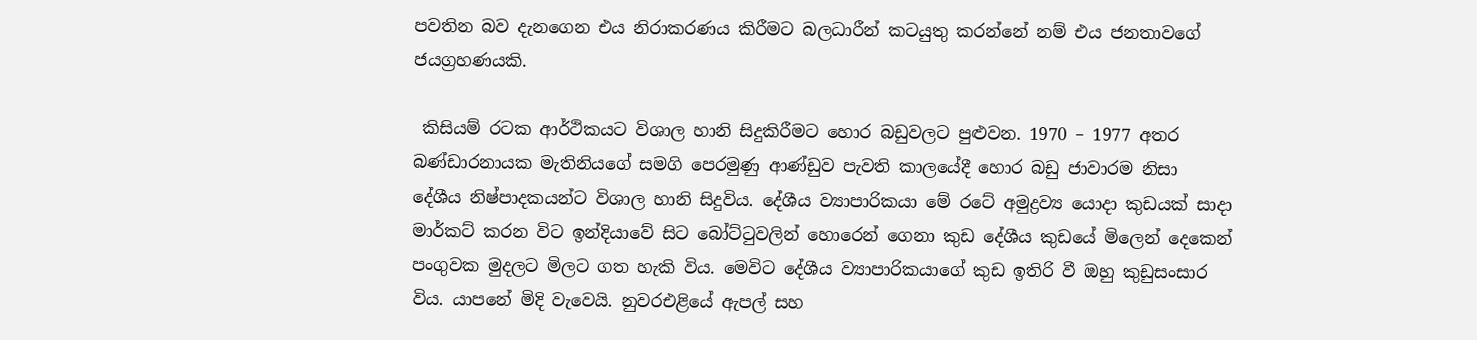පවතින බව දැනගෙන එය නිරාකරණය කිරීමට බලධාරීන් කටයුතු කරන්නේ නම් එය ජනතාවගේ ජයග්‍රහණයකි.

 කිසියම් රටක ආර්ථිකයට විශාල හානි සිදුකිරීමට හොර බඩුවලට පුළුවන. 1970 – 1977 අතර බණ්ඩාරනායක මැතිනියගේ සමගි පෙරමුණු ආණ්ඩුව පැවති කාලයේදී හොර බඩු ජාවාරම නිසා දේශීය නිෂ්පාදකයන්ට විශාල හානි සිදුවිය. දේශීය ව්‍යාපාරිකයා මේ රටේ අමුද්‍රව්‍ය යොදා කුඩයක් සාදා මාර්කට් කරන විට ඉන්දියාවේ සිට බෝට්ටුවලින් හොරෙන් ගෙනා කුඩ දේශීය කුඩයේ මිලෙන් දෙකෙන් පංගුවක මුදලට මිලට ගත හැකි විය. මෙවිට දේශීය ව්‍යාපාරිකයාගේ කුඩ ඉතිරි වී ඔහු කුඩුසංසාර විය. යාපනේ මිදි වැවෙයි. නුවරඑළියේ ඇපල් සහ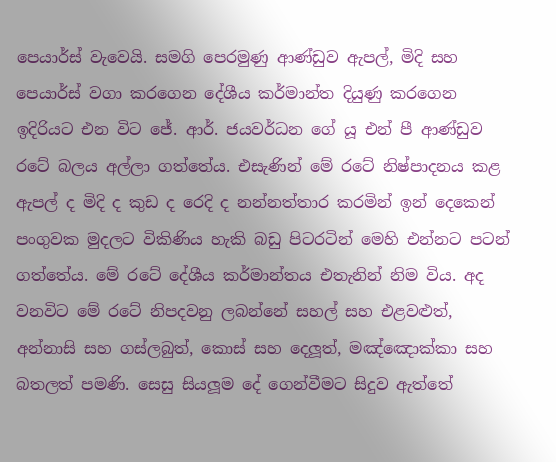පෙයාර්ස් වැවෙයි. සමගි පෙරමුණු ආණ්ඩුව ඇපල්, මිදි සහ පෙයාර්ස් වගා කරගෙන දේශීය කර්මාන්ත දියුණු කරගෙන ඉදිරියට එන විට ජේ. ආර්. ජයවර්ධන ගේ යූ එන් පී ආණ්ඩුව රටේ බලය අල්ලා ගත්තේය. එසැණින් මේ රටේ නිෂ්පාදනය කළ ඇපල් ද මිදි ද කුඩ ද රෙදි ද නන්නත්තාර කරමින් ඉන් දෙකෙන් පංගුවක මුදලට විකිණිය හැකි බඩු පිටරටින් මෙහි එන්නට පටන් ගත්තේය. මේ රටේ දේශීය කර්මාන්තය එතැනින් නිම විය. අද වනවිට මේ රටේ නිපදවනු ලබන්නේ සහල් සහ එළවළුත්, අන්නාසි සහ ගස්ලබුත්, කොස් සහ දෙලූත්, මඤ්ඤොක්කා සහ බතලත් පමණි. සෙසු සියලූම දේ ගෙන්වීමට සිදුව ඇත්තේ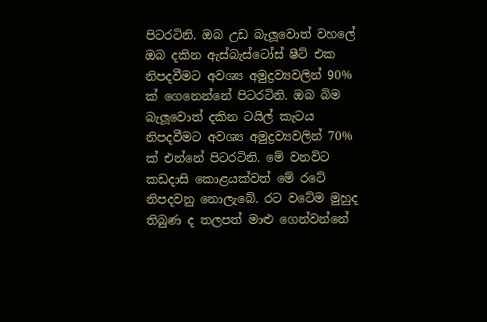පිටරටිනි. ඔබ උඩ බැලූවොත් වහලේ ඔබ දකින ඇස්බැස්ටෝස් ෂීට් එක නිපදවීමට අවශ්‍ය අමුද්‍රව්‍යවලින් 90% ක් ගෙනෙන්නේ පිටරටිනි. ඔබ බිම බැලූවොත් දකින ටයිල් කැටය නිපදවීමට අවශ්‍ය අමුද්‍රව්‍යවලින් 70% ක් එන්නේ පිටරටිනි. මේ වනවිට කඩදාසි කොළයක්වත් මේ රටේ නිපදවනු නොලැබේ. රට වටේම මුහුද තිබුණ ද තලපත් මාළු ගෙන්වන්නේ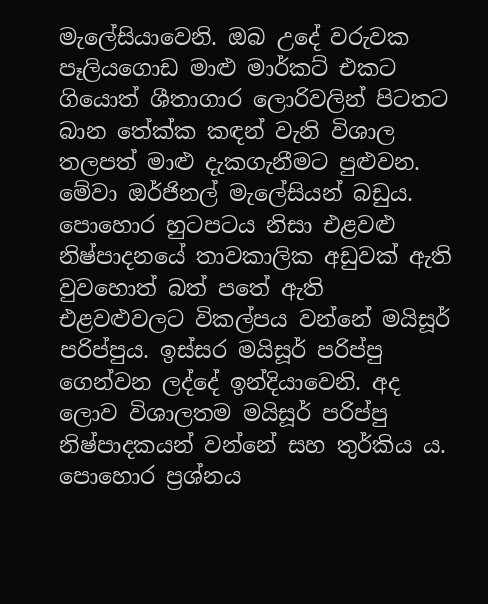මැලේසියාවෙනි. ඔබ උදේ වරුවක පෑලියගොඩ මාළු මාර්කට් එකට ගියොත් ශීතාගාර ලොරිවලින් පිටතට බාන තේක්ක කඳන් වැනි විශාල තලපත් මාළු දැකගැනීමට පුළුවන. මේවා ඔර්ජිනල් මැලේසියන් බඩුය. පොහොර හුටපටය නිසා එළවළු නිෂ්පාදනයේ තාවකාලික අඩුවක් ඇති වුවහොත් බත් පතේ ඇති එළවළුවලට විකල්පය වන්නේ මයිසූර් පරිප්පුය. ඉස්සර මයිසූර් පරිප්පු ගෙන්වන ලද්දේ ඉන්දියාවෙනි. අද ලොව විශාලතම මයිසූර් පරිප්පු නිෂ්පාදකයන් වන්නේ සහ තුර්කිය ය. පොහොර ප්‍රශ්නය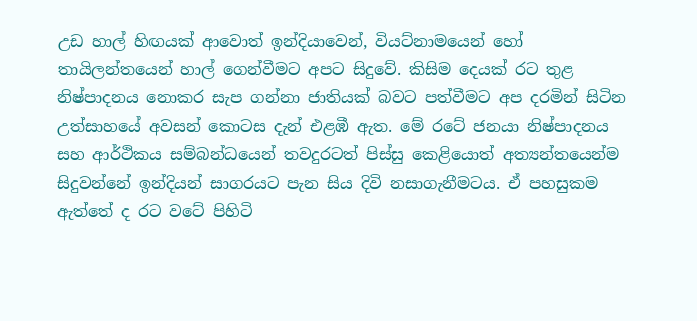උඩ හාල් හිඟයක් ආවොත් ඉන්දියාවෙන්, වියට්නාමයෙන් හෝ තායිලන්තයෙන් හාල් ගෙන්වීමට අපට සිදුවේ. කිසිම දෙයක් රට තුළ නිෂ්පාදනය නොකර සැප ගන්නා ජාතියක් බවට පත්වීමට අප දරමින් සිටින උත්සාහයේ අවසන් කොටස දැන් එළඹී ඇත. මේ රටේ ජනයා නිෂ්පාදනය සහ ආර්ථිකය සම්බන්ධයෙන් තවදුරටත් පිස්සු කෙළියොත් අත්‍යන්තයෙන්ම සිදුවන්නේ ඉන්දියන් සාගරයට පැන සිය දිවි නසාගැනීමටය. ඒ පහසුකම ඇත්තේ ද රට වටේ පිහිටි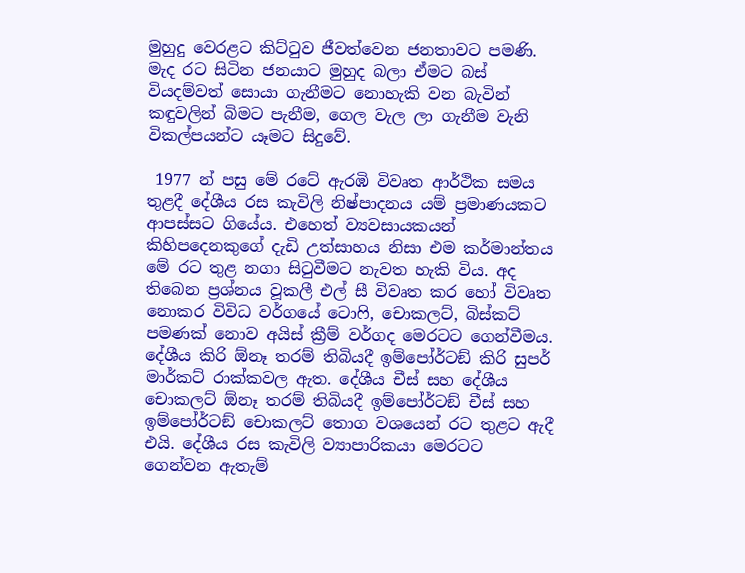මුහුදු වෙරළට කිට්ටුව ජීවත්වෙන ජනතාවට පමණි. මැද රට සිටින ජනයාට මුහුද බලා ඒමට බස් වියදම්වත් සොයා ගැනීමට නොහැකි වන බැවින් කඳුවලින් බිමට පැනීම, ගෙල වැල ලා ගැනීම වැනි විකල්පයන්ට යෑමට සිදුවේ.

 1977 න් පසු මේ රටේ ඇරඹි විවෘත ආර්ථික සමය තුළදී දේශීය රස කැවිලි නිෂ්පාදනය යම් ප්‍රමාණයකට ආපස්සට ගියේය. එහෙත් ව්‍යවසායකයන් කිහිපදෙනකුගේ දැඩි උත්සාහය නිසා එම කර්මාන්තය මේ රට තුළ නගා සිටුවීමට නැවත හැකි විය. අද තිබෙන ප්‍රශ්නය වූකලී එල් සී විවෘත කර හෝ විවෘත නොකර විවිධ වර්ගයේ ටොෆි, චොකලට්, බිස්කට් පමණක් නොව අයිස් ක්‍රීම් වර්ගද මෙරටට ගෙන්වීමය. දේශීය කිරි ඕනෑ තරම් තිබියදී ඉම්පෝර්ටඞ් කිරි සුපර් මාර්කට් රාක්කවල ඇත. දේශීය චීස් සහ දේශීය චොකලට් ඕනෑ තරම් තිබියදී ඉම්පෝර්ටඞ් චීස් සහ ඉම්පෝර්ටඞ් චොකලට් තොග වශයෙන් රට තුළට ඇදී එයි. දේශීය රස කැවිලි ව්‍යාපාරිකයා මෙරටට ගෙන්වන ඇතැම්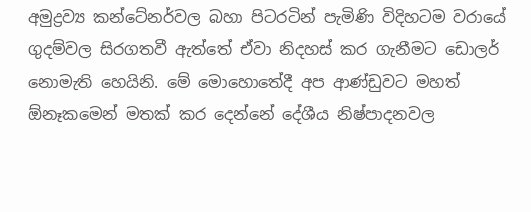අමුද්‍රව්‍ය කන්ටේනර්වල බහා පිටරටින් පැමිණි විදිහටම වරායේ ගුදම්වල සිරගතවී ඇත්තේ ඒවා නිදහස් කර ගැනීමට ඩොලර් නොමැති හෙයිනි. මේ මොහොතේදී අප ආණ්ඩුවට මහත් ඕනෑකමෙන් මතක් කර දෙන්නේ දේශීය නිෂ්පාදනවල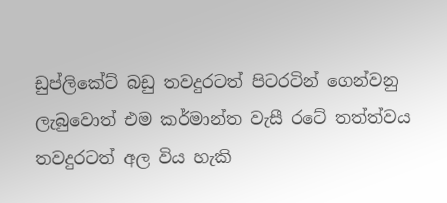ඩුප්ලිකේට් බඩු තවදුරටත් පිටරටින් ගෙන්වනු ලැබුවොත් එම කර්මාන්ත වැසී රටේ තත්ත්වය තවදුරටත් අල විය හැකි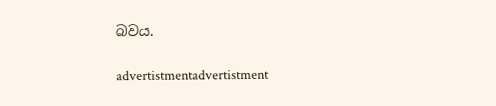බවය.

advertistmentadvertistment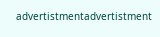advertistmentadvertistment